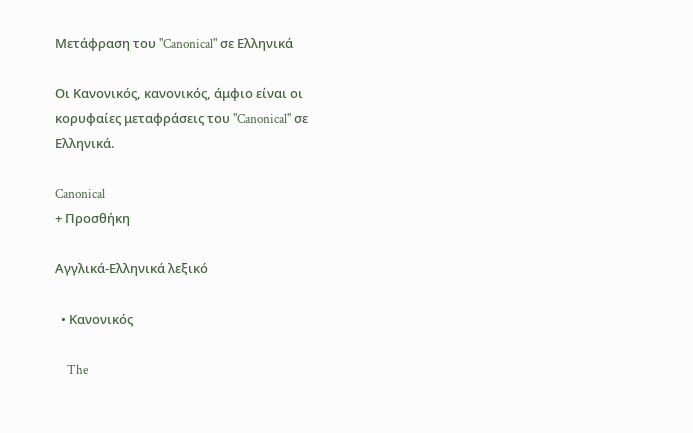Μετάφραση του "Canonical" σε Ελληνικά

Οι Κανονικός, κανονικός, άμφιο είναι οι κορυφαίες μεταφράσεις του "Canonical" σε Ελληνικά.

Canonical
+ Προσθήκη

Αγγλικά-Ελληνικά λεξικό

  • Κανονικός

    The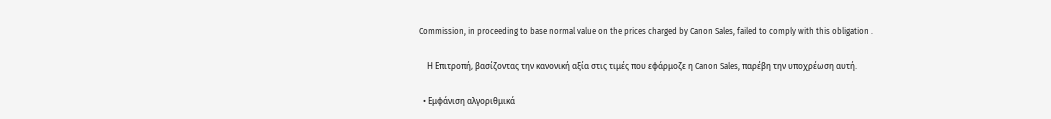Commission, in proceeding to base normal value on the prices charged by Canon Sales, failed to comply with this obligation .

    Η Επιτροπή, βασίζοντας την κανονική αξία στις τιμές που εφάρμοζε η Canon Sales, παρέβη την υποχρέωση αυτή.

  • Εμφάνιση αλγοριθμικά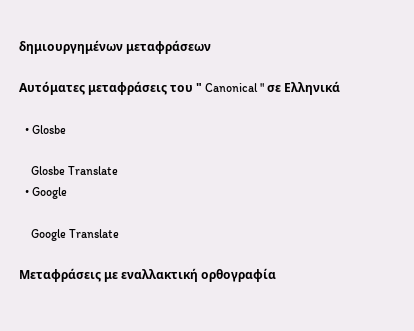δημιουργημένων μεταφράσεων

Αυτόματες μεταφράσεις του " Canonical " σε Ελληνικά

  • Glosbe

    Glosbe Translate
  • Google

    Google Translate

Μεταφράσεις με εναλλακτική ορθογραφία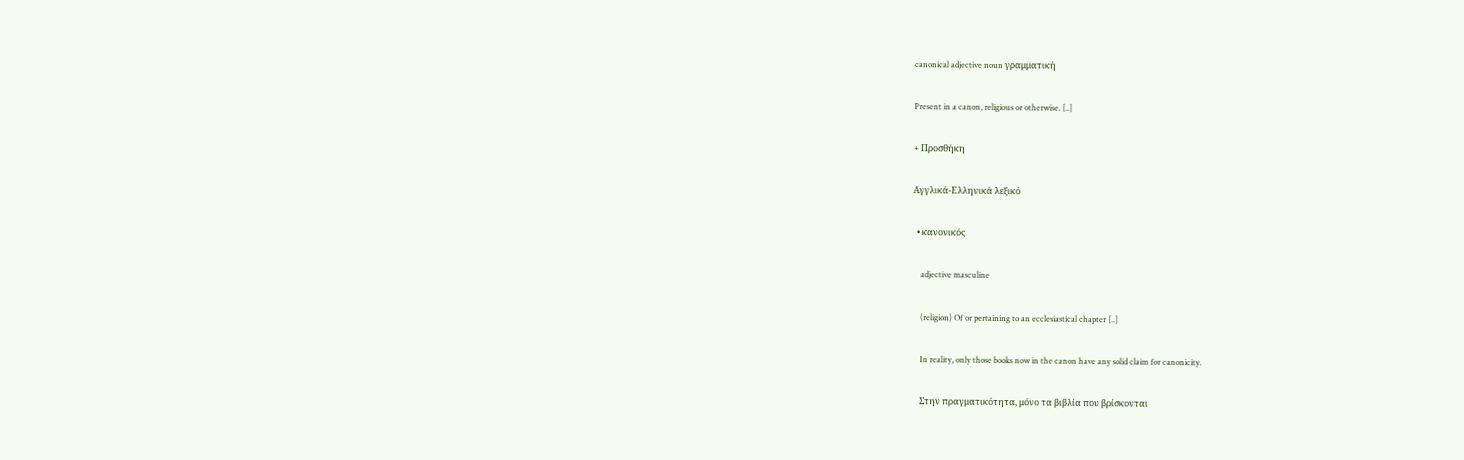canonical adjective noun γραμματική

Present in a canon, religious or otherwise. [..]

+ Προσθήκη

Αγγλικά-Ελληνικά λεξικό

  • κανονικός

    adjective masculine

    (religion) Of or pertaining to an ecclesiastical chapter [..]

    In reality, only those books now in the canon have any solid claim for canonicity.

    Στην πραγματικότητα, μόνο τα βιβλία που βρίσκονται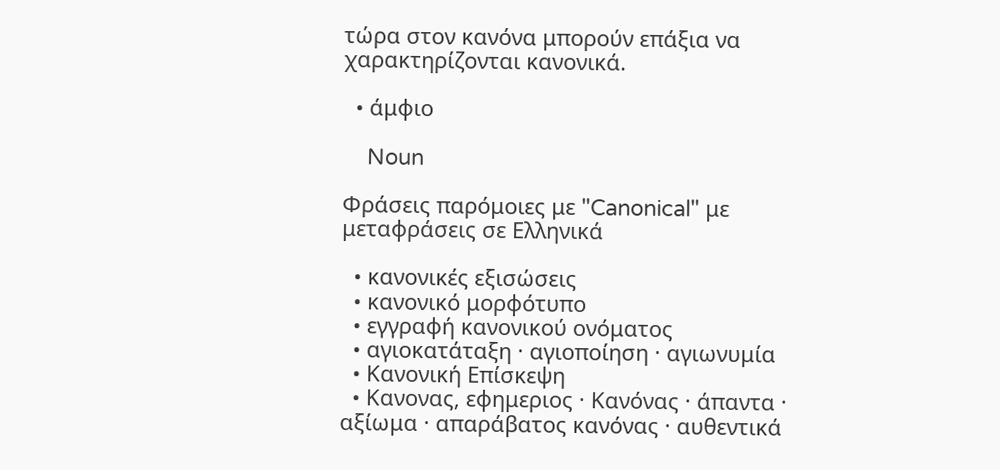τώρα στον κανόνα μπορούν επάξια να χαρακτηρίζονται κανονικά.

  • άμφιο

    Noun

Φράσεις παρόμοιες με "Canonical" με μεταφράσεις σε Ελληνικά

  • κανονικές εξισώσεις
  • κανονικό μορφότυπο
  • εγγραφή κανονικού ονόματος
  • αγιοκατάταξη · αγιοποίηση · αγιωνυμία
  • Κανονική Επίσκεψη
  • Κανονας, εφημεριος · Κανόνας · άπαντα · αξίωμα · απαράβατος κανόνας · αυθεντικά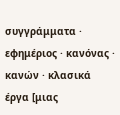συγγράμματα · εφημέριος · κανόνας · κανών · κλασικά έργα [μιας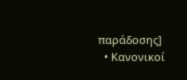παράδοσης]
  • Κανονικοί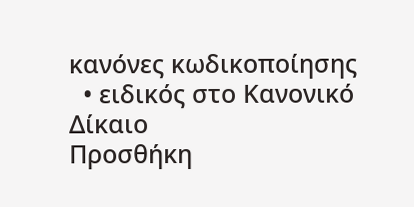κανόνες κωδικοποίησης
  • ειδικός στο Κανονικό Δίκαιο
Προσθήκη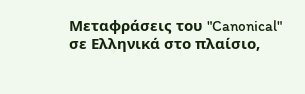Μεταφράσεις του "Canonical" σε Ελληνικά στο πλαίσιο,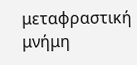μεταφραστική μνήμη